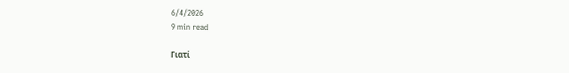6/4/2026
9 min read

Γιατί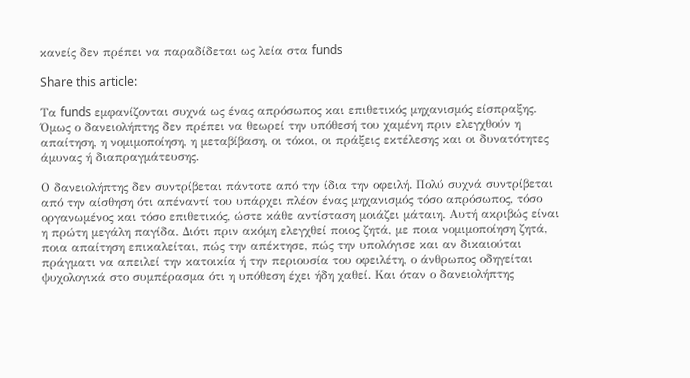κανείς δεν πρέπει να παραδίδεται ως λεία στα funds

Share this article:

Τα funds εμφανίζονται συχνά ως ένας απρόσωπος και επιθετικός μηχανισμός είσπραξης. Όμως ο δανειολήπτης δεν πρέπει να θεωρεί την υπόθεσή του χαμένη πριν ελεγχθούν η απαίτηση, η νομιμοποίηση, η μεταβίβαση, οι τόκοι, οι πράξεις εκτέλεσης και οι δυνατότητες άμυνας ή διαπραγμάτευσης.

Ο δανειολήπτης δεν συντρίβεται πάντοτε από την ίδια την οφειλή. Πολύ συχνά συντρίβεται από την αίσθηση ότι απέναντί του υπάρχει πλέον ένας μηχανισμός τόσο απρόσωπος, τόσο οργανωμένος και τόσο επιθετικός, ώστε κάθε αντίσταση μοιάζει μάταιη. Αυτή ακριβώς είναι η πρώτη μεγάλη παγίδα. Διότι πριν ακόμη ελεγχθεί ποιος ζητά, με ποια νομιμοποίηση ζητά, ποια απαίτηση επικαλείται, πώς την απέκτησε, πώς την υπολόγισε και αν δικαιούται πράγματι να απειλεί την κατοικία ή την περιουσία του οφειλέτη, ο άνθρωπος οδηγείται ψυχολογικά στο συμπέρασμα ότι η υπόθεση έχει ήδη χαθεί. Και όταν ο δανειολήπτης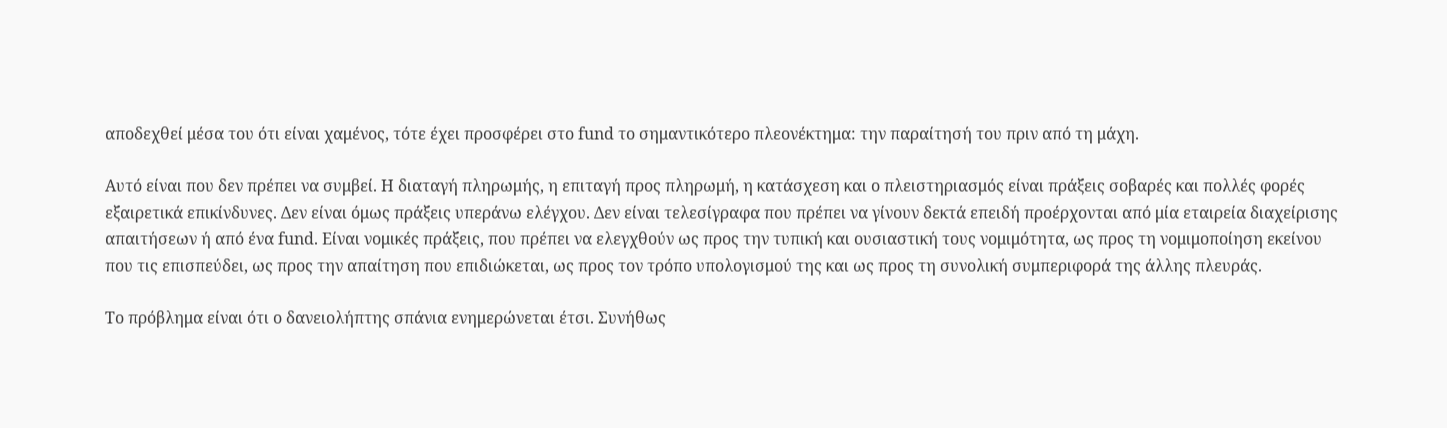αποδεχθεί μέσα του ότι είναι χαμένος, τότε έχει προσφέρει στο fund το σημαντικότερο πλεονέκτημα: την παραίτησή του πριν από τη μάχη.

Αυτό είναι που δεν πρέπει να συμβεί. Η διαταγή πληρωμής, η επιταγή προς πληρωμή, η κατάσχεση και ο πλειστηριασμός είναι πράξεις σοβαρές και πολλές φορές εξαιρετικά επικίνδυνες. Δεν είναι όμως πράξεις υπεράνω ελέγχου. Δεν είναι τελεσίγραφα που πρέπει να γίνουν δεκτά επειδή προέρχονται από μία εταιρεία διαχείρισης απαιτήσεων ή από ένα fund. Είναι νομικές πράξεις, που πρέπει να ελεγχθούν ως προς την τυπική και ουσιαστική τους νομιμότητα, ως προς τη νομιμοποίηση εκείνου που τις επισπεύδει, ως προς την απαίτηση που επιδιώκεται, ως προς τον τρόπο υπολογισμού της και ως προς τη συνολική συμπεριφορά της άλλης πλευράς.

Το πρόβλημα είναι ότι ο δανειολήπτης σπάνια ενημερώνεται έτσι. Συνήθως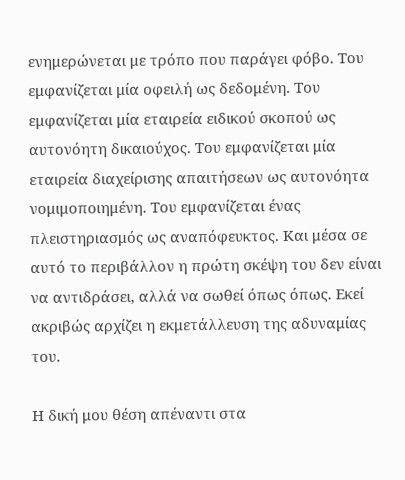ενημερώνεται με τρόπο που παράγει φόβο. Του εμφανίζεται μία οφειλή ως δεδομένη. Του εμφανίζεται μία εταιρεία ειδικού σκοπού ως αυτονόητη δικαιούχος. Του εμφανίζεται μία εταιρεία διαχείρισης απαιτήσεων ως αυτονόητα νομιμοποιημένη. Του εμφανίζεται ένας πλειστηριασμός ως αναπόφευκτος. Και μέσα σε αυτό το περιβάλλον η πρώτη σκέψη του δεν είναι να αντιδράσει, αλλά να σωθεί όπως όπως. Εκεί ακριβώς αρχίζει η εκμετάλλευση της αδυναμίας του.

Η δική μου θέση απέναντι στα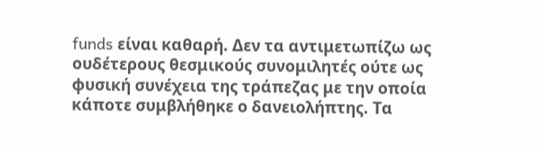funds είναι καθαρή. Δεν τα αντιμετωπίζω ως ουδέτερους θεσμικούς συνομιλητές ούτε ως φυσική συνέχεια της τράπεζας με την οποία κάποτε συμβλήθηκε ο δανειολήπτης. Τα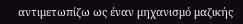αντιμετωπίζω ως έναν μηχανισμό μαζικής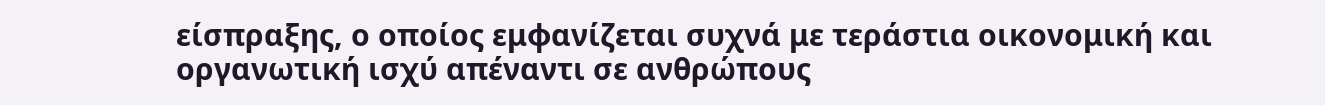είσπραξης, ο οποίος εμφανίζεται συχνά με τεράστια οικονομική και οργανωτική ισχύ απέναντι σε ανθρώπους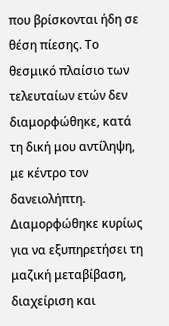που βρίσκονται ήδη σε θέση πίεσης. Το θεσμικό πλαίσιο των τελευταίων ετών δεν διαμορφώθηκε, κατά τη δική μου αντίληψη, με κέντρο τον δανειολήπτη. Διαμορφώθηκε κυρίως για να εξυπηρετήσει τη μαζική μεταβίβαση, διαχείριση και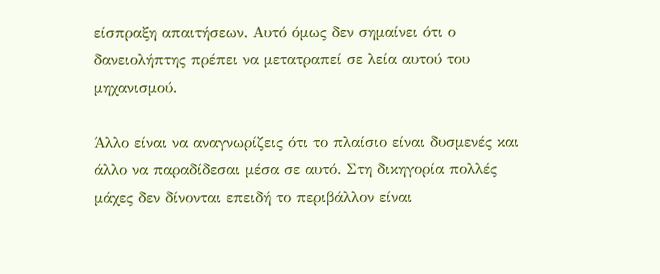είσπραξη απαιτήσεων. Αυτό όμως δεν σημαίνει ότι ο δανειολήπτης πρέπει να μετατραπεί σε λεία αυτού του μηχανισμού.

Άλλο είναι να αναγνωρίζεις ότι το πλαίσιο είναι δυσμενές και άλλο να παραδίδεσαι μέσα σε αυτό. Στη δικηγορία πολλές μάχες δεν δίνονται επειδή το περιβάλλον είναι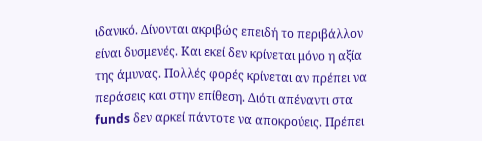ιδανικό. Δίνονται ακριβώς επειδή το περιβάλλον είναι δυσμενές. Και εκεί δεν κρίνεται μόνο η αξία της άμυνας. Πολλές φορές κρίνεται αν πρέπει να περάσεις και στην επίθεση. Διότι απέναντι στα funds δεν αρκεί πάντοτε να αποκρούεις. Πρέπει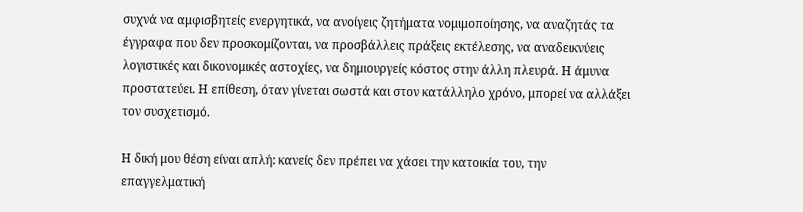συχνά να αμφισβητείς ενεργητικά, να ανοίγεις ζητήματα νομιμοποίησης, να αναζητάς τα έγγραφα που δεν προσκομίζονται, να προσβάλλεις πράξεις εκτέλεσης, να αναδεικνύεις λογιστικές και δικονομικές αστοχίες, να δημιουργείς κόστος στην άλλη πλευρά. Η άμυνα προστατεύει. Η επίθεση, όταν γίνεται σωστά και στον κατάλληλο χρόνο, μπορεί να αλλάξει τον συσχετισμό.

Η δική μου θέση είναι απλή: κανείς δεν πρέπει να χάσει την κατοικία του, την επαγγελματική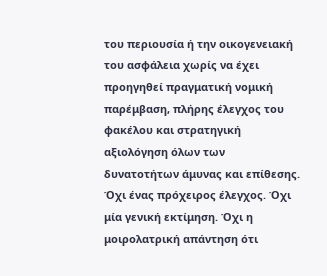του περιουσία ή την οικογενειακή του ασφάλεια χωρίς να έχει προηγηθεί πραγματική νομική παρέμβαση, πλήρης έλεγχος του φακέλου και στρατηγική αξιολόγηση όλων των δυνατοτήτων άμυνας και επίθεσης. Όχι ένας πρόχειρος έλεγχος. Όχι μία γενική εκτίμηση. Όχι η μοιρολατρική απάντηση ότι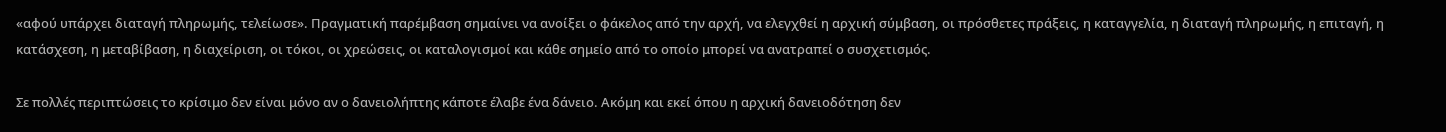«αφού υπάρχει διαταγή πληρωμής, τελείωσε». Πραγματική παρέμβαση σημαίνει να ανοίξει ο φάκελος από την αρχή, να ελεγχθεί η αρχική σύμβαση, οι πρόσθετες πράξεις, η καταγγελία, η διαταγή πληρωμής, η επιταγή, η κατάσχεση, η μεταβίβαση, η διαχείριση, οι τόκοι, οι χρεώσεις, οι καταλογισμοί και κάθε σημείο από το οποίο μπορεί να ανατραπεί ο συσχετισμός.

Σε πολλές περιπτώσεις το κρίσιμο δεν είναι μόνο αν ο δανειολήπτης κάποτε έλαβε ένα δάνειο. Ακόμη και εκεί όπου η αρχική δανειοδότηση δεν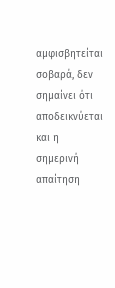αμφισβητείται σοβαρά, δεν σημαίνει ότι αποδεικνύεται και η σημερινή απαίτηση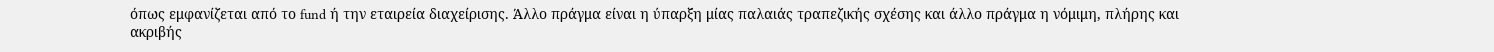όπως εμφανίζεται από το fund ή την εταιρεία διαχείρισης. Άλλο πράγμα είναι η ύπαρξη μίας παλαιάς τραπεζικής σχέσης και άλλο πράγμα η νόμιμη, πλήρης και ακριβής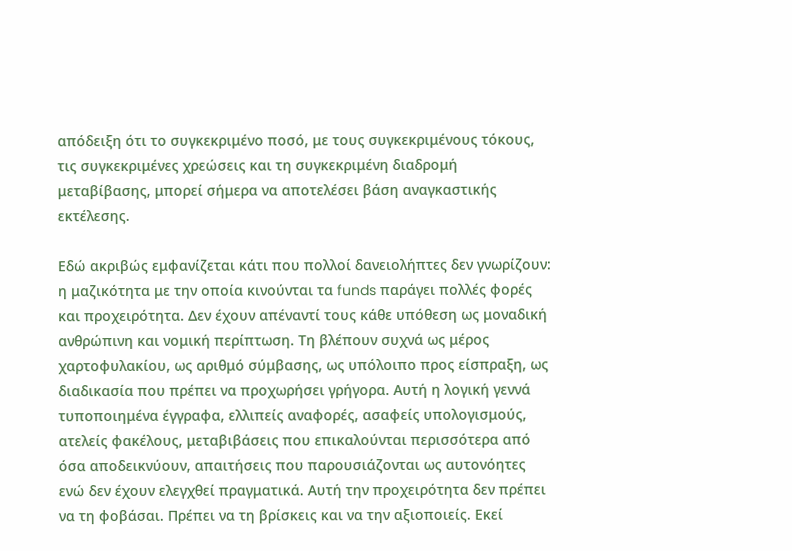απόδειξη ότι το συγκεκριμένο ποσό, με τους συγκεκριμένους τόκους, τις συγκεκριμένες χρεώσεις και τη συγκεκριμένη διαδρομή μεταβίβασης, μπορεί σήμερα να αποτελέσει βάση αναγκαστικής εκτέλεσης.

Εδώ ακριβώς εμφανίζεται κάτι που πολλοί δανειολήπτες δεν γνωρίζουν: η μαζικότητα με την οποία κινούνται τα funds παράγει πολλές φορές και προχειρότητα. Δεν έχουν απέναντί τους κάθε υπόθεση ως μοναδική ανθρώπινη και νομική περίπτωση. Τη βλέπουν συχνά ως μέρος χαρτοφυλακίου, ως αριθμό σύμβασης, ως υπόλοιπο προς είσπραξη, ως διαδικασία που πρέπει να προχωρήσει γρήγορα. Αυτή η λογική γεννά τυποποιημένα έγγραφα, ελλιπείς αναφορές, ασαφείς υπολογισμούς, ατελείς φακέλους, μεταβιβάσεις που επικαλούνται περισσότερα από όσα αποδεικνύουν, απαιτήσεις που παρουσιάζονται ως αυτονόητες ενώ δεν έχουν ελεγχθεί πραγματικά. Αυτή την προχειρότητα δεν πρέπει να τη φοβάσαι. Πρέπει να τη βρίσκεις και να την αξιοποιείς. Εκεί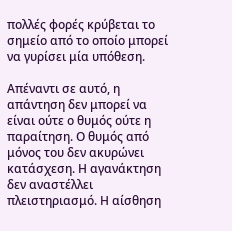πολλές φορές κρύβεται το σημείο από το οποίο μπορεί να γυρίσει μία υπόθεση.

Απέναντι σε αυτό, η απάντηση δεν μπορεί να είναι ούτε ο θυμός ούτε η παραίτηση. Ο θυμός από μόνος του δεν ακυρώνει κατάσχεση. Η αγανάκτηση δεν αναστέλλει πλειστηριασμό. Η αίσθηση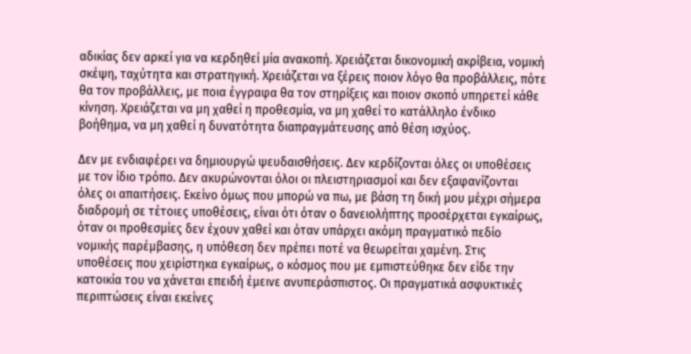αδικίας δεν αρκεί για να κερδηθεί μία ανακοπή. Χρειάζεται δικονομική ακρίβεια, νομική σκέψη, ταχύτητα και στρατηγική. Χρειάζεται να ξέρεις ποιον λόγο θα προβάλλεις, πότε θα τον προβάλλεις, με ποια έγγραφα θα τον στηρίξεις και ποιον σκοπό υπηρετεί κάθε κίνηση. Χρειάζεται να μη χαθεί η προθεσμία, να μη χαθεί το κατάλληλο ένδικο βοήθημα, να μη χαθεί η δυνατότητα διαπραγμάτευσης από θέση ισχύος.

Δεν με ενδιαφέρει να δημιουργώ ψευδαισθήσεις. Δεν κερδίζονται όλες οι υποθέσεις με τον ίδιο τρόπο. Δεν ακυρώνονται όλοι οι πλειστηριασμοί και δεν εξαφανίζονται όλες οι απαιτήσεις. Εκείνο όμως που μπορώ να πω, με βάση τη δική μου μέχρι σήμερα διαδρομή σε τέτοιες υποθέσεις, είναι ότι όταν ο δανειολήπτης προσέρχεται εγκαίρως, όταν οι προθεσμίες δεν έχουν χαθεί και όταν υπάρχει ακόμη πραγματικό πεδίο νομικής παρέμβασης, η υπόθεση δεν πρέπει ποτέ να θεωρείται χαμένη. Στις υποθέσεις που χειρίστηκα εγκαίρως, ο κόσμος που με εμπιστεύθηκε δεν είδε την κατοικία του να χάνεται επειδή έμεινε ανυπεράσπιστος. Οι πραγματικά ασφυκτικές περιπτώσεις είναι εκείνες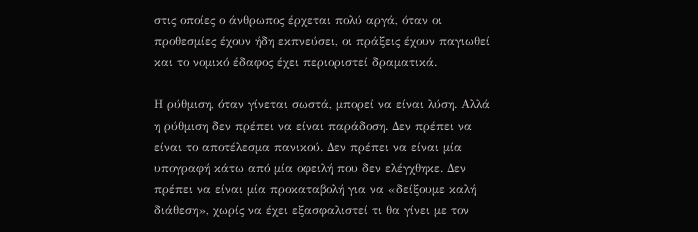στις οποίες ο άνθρωπος έρχεται πολύ αργά, όταν οι προθεσμίες έχουν ήδη εκπνεύσει, οι πράξεις έχουν παγιωθεί και το νομικό έδαφος έχει περιοριστεί δραματικά.

Η ρύθμιση, όταν γίνεται σωστά, μπορεί να είναι λύση. Αλλά η ρύθμιση δεν πρέπει να είναι παράδοση. Δεν πρέπει να είναι το αποτέλεσμα πανικού. Δεν πρέπει να είναι μία υπογραφή κάτω από μία οφειλή που δεν ελέγχθηκε. Δεν πρέπει να είναι μία προκαταβολή για να «δείξουμε καλή διάθεση», χωρίς να έχει εξασφαλιστεί τι θα γίνει με τον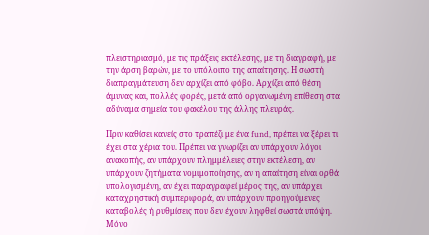πλειστηριασμό, με τις πράξεις εκτέλεσης, με τη διαγραφή, με την άρση βαρών, με το υπόλοιπο της απαίτησης. Η σωστή διαπραγμάτευση δεν αρχίζει από φόβο. Αρχίζει από θέση άμυνας και, πολλές φορές, μετά από οργανωμένη επίθεση στα αδύναμα σημεία του φακέλου της άλλης πλευράς.

Πριν καθίσει κανείς στο τραπέζι με ένα fund, πρέπει να ξέρει τι έχει στα χέρια του. Πρέπει να γνωρίζει αν υπάρχουν λόγοι ανακοπής, αν υπάρχουν πλημμέλειες στην εκτέλεση, αν υπάρχουν ζητήματα νομιμοποίησης, αν η απαίτηση είναι ορθά υπολογισμένη, αν έχει παραγραφεί μέρος της, αν υπάρχει καταχρηστική συμπεριφορά, αν υπάρχουν προηγούμενες καταβολές ή ρυθμίσεις που δεν έχουν ληφθεί σωστά υπόψη. Μόνο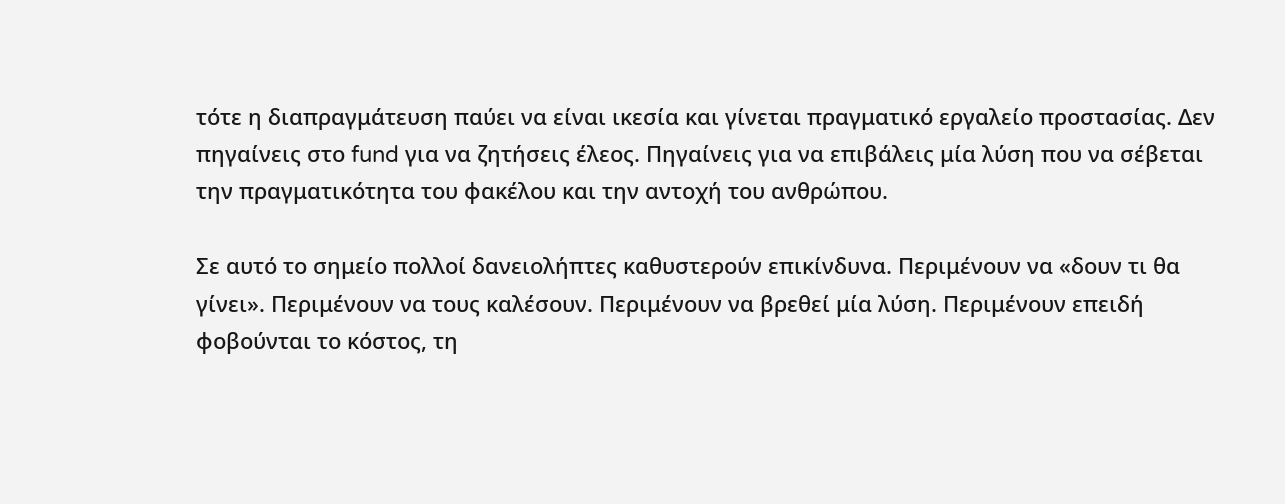τότε η διαπραγμάτευση παύει να είναι ικεσία και γίνεται πραγματικό εργαλείο προστασίας. Δεν πηγαίνεις στο fund για να ζητήσεις έλεος. Πηγαίνεις για να επιβάλεις μία λύση που να σέβεται την πραγματικότητα του φακέλου και την αντοχή του ανθρώπου.

Σε αυτό το σημείο πολλοί δανειολήπτες καθυστερούν επικίνδυνα. Περιμένουν να «δουν τι θα γίνει». Περιμένουν να τους καλέσουν. Περιμένουν να βρεθεί μία λύση. Περιμένουν επειδή φοβούνται το κόστος, τη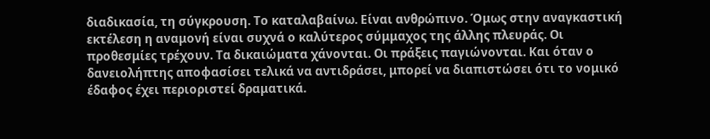διαδικασία, τη σύγκρουση. Το καταλαβαίνω. Είναι ανθρώπινο. Όμως στην αναγκαστική εκτέλεση η αναμονή είναι συχνά ο καλύτερος σύμμαχος της άλλης πλευράς. Οι προθεσμίες τρέχουν. Τα δικαιώματα χάνονται. Οι πράξεις παγιώνονται. Και όταν ο δανειολήπτης αποφασίσει τελικά να αντιδράσει, μπορεί να διαπιστώσει ότι το νομικό έδαφος έχει περιοριστεί δραματικά.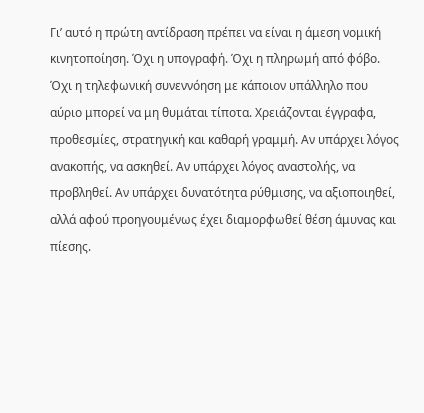Γι’ αυτό η πρώτη αντίδραση πρέπει να είναι η άμεση νομική κινητοποίηση. Όχι η υπογραφή. Όχι η πληρωμή από φόβο. Όχι η τηλεφωνική συνεννόηση με κάποιον υπάλληλο που αύριο μπορεί να μη θυμάται τίποτα. Χρειάζονται έγγραφα, προθεσμίες, στρατηγική και καθαρή γραμμή. Αν υπάρχει λόγος ανακοπής, να ασκηθεί. Αν υπάρχει λόγος αναστολής, να προβληθεί. Αν υπάρχει δυνατότητα ρύθμισης, να αξιοποιηθεί, αλλά αφού προηγουμένως έχει διαμορφωθεί θέση άμυνας και πίεσης.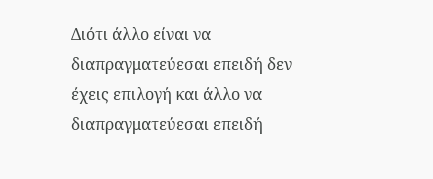Διότι άλλο είναι να διαπραγματεύεσαι επειδή δεν έχεις επιλογή και άλλο να διαπραγματεύεσαι επειδή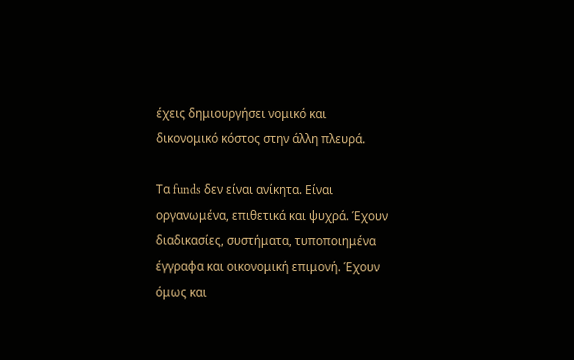έχεις δημιουργήσει νομικό και δικονομικό κόστος στην άλλη πλευρά.

Τα funds δεν είναι ανίκητα. Είναι οργανωμένα, επιθετικά και ψυχρά. Έχουν διαδικασίες, συστήματα, τυποποιημένα έγγραφα και οικονομική επιμονή. Έχουν όμως και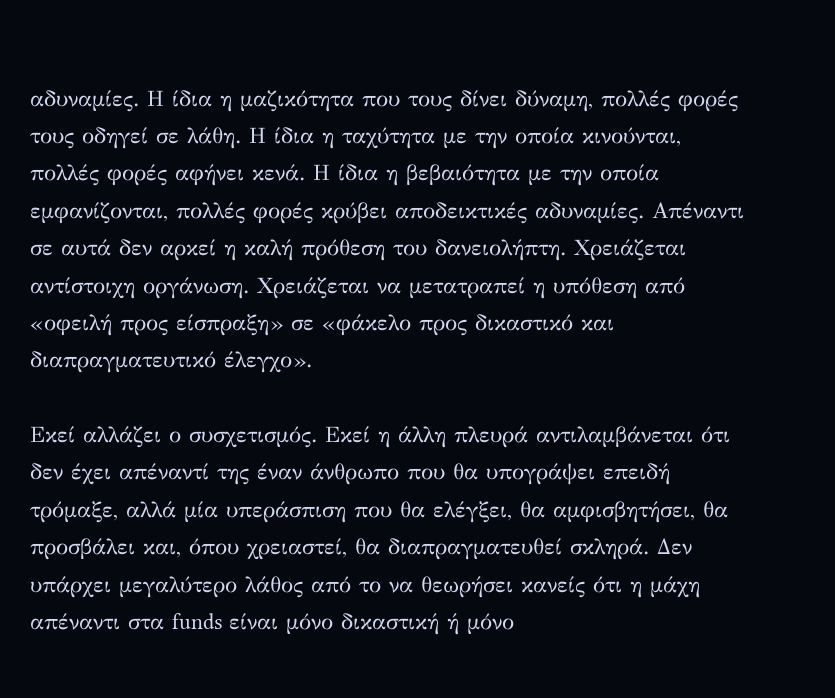αδυναμίες. Η ίδια η μαζικότητα που τους δίνει δύναμη, πολλές φορές τους οδηγεί σε λάθη. Η ίδια η ταχύτητα με την οποία κινούνται, πολλές φορές αφήνει κενά. Η ίδια η βεβαιότητα με την οποία εμφανίζονται, πολλές φορές κρύβει αποδεικτικές αδυναμίες. Απέναντι σε αυτά δεν αρκεί η καλή πρόθεση του δανειολήπτη. Χρειάζεται αντίστοιχη οργάνωση. Χρειάζεται να μετατραπεί η υπόθεση από «οφειλή προς είσπραξη» σε «φάκελο προς δικαστικό και διαπραγματευτικό έλεγχο».

Εκεί αλλάζει ο συσχετισμός. Εκεί η άλλη πλευρά αντιλαμβάνεται ότι δεν έχει απέναντί της έναν άνθρωπο που θα υπογράψει επειδή τρόμαξε, αλλά μία υπεράσπιση που θα ελέγξει, θα αμφισβητήσει, θα προσβάλει και, όπου χρειαστεί, θα διαπραγματευθεί σκληρά. Δεν υπάρχει μεγαλύτερο λάθος από το να θεωρήσει κανείς ότι η μάχη απέναντι στα funds είναι μόνο δικαστική ή μόνο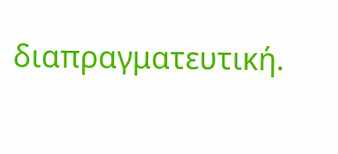διαπραγματευτική.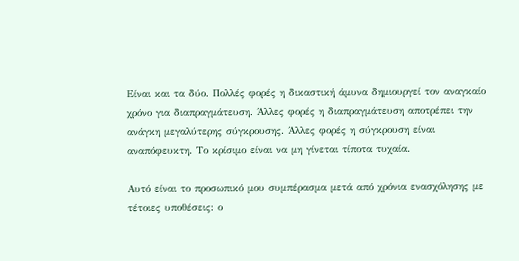Είναι και τα δύο. Πολλές φορές η δικαστική άμυνα δημιουργεί τον αναγκαίο χρόνο για διαπραγμάτευση. Άλλες φορές η διαπραγμάτευση αποτρέπει την ανάγκη μεγαλύτερης σύγκρουσης. Άλλες φορές η σύγκρουση είναι αναπόφευκτη. Το κρίσιμο είναι να μη γίνεται τίποτα τυχαία.

Αυτό είναι το προσωπικό μου συμπέρασμα μετά από χρόνια ενασχόλησης με τέτοιες υποθέσεις: ο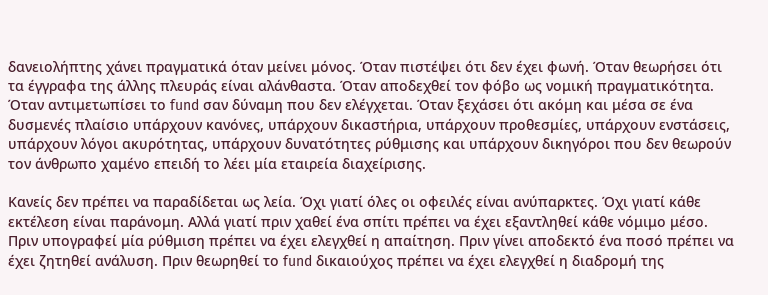δανειολήπτης χάνει πραγματικά όταν μείνει μόνος. Όταν πιστέψει ότι δεν έχει φωνή. Όταν θεωρήσει ότι τα έγγραφα της άλλης πλευράς είναι αλάνθαστα. Όταν αποδεχθεί τον φόβο ως νομική πραγματικότητα. Όταν αντιμετωπίσει το fund σαν δύναμη που δεν ελέγχεται. Όταν ξεχάσει ότι ακόμη και μέσα σε ένα δυσμενές πλαίσιο υπάρχουν κανόνες, υπάρχουν δικαστήρια, υπάρχουν προθεσμίες, υπάρχουν ενστάσεις, υπάρχουν λόγοι ακυρότητας, υπάρχουν δυνατότητες ρύθμισης και υπάρχουν δικηγόροι που δεν θεωρούν τον άνθρωπο χαμένο επειδή το λέει μία εταιρεία διαχείρισης.

Κανείς δεν πρέπει να παραδίδεται ως λεία. Όχι γιατί όλες οι οφειλές είναι ανύπαρκτες. Όχι γιατί κάθε εκτέλεση είναι παράνομη. Αλλά γιατί πριν χαθεί ένα σπίτι πρέπει να έχει εξαντληθεί κάθε νόμιμο μέσο. Πριν υπογραφεί μία ρύθμιση πρέπει να έχει ελεγχθεί η απαίτηση. Πριν γίνει αποδεκτό ένα ποσό πρέπει να έχει ζητηθεί ανάλυση. Πριν θεωρηθεί το fund δικαιούχος πρέπει να έχει ελεγχθεί η διαδρομή της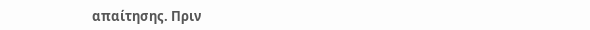απαίτησης. Πριν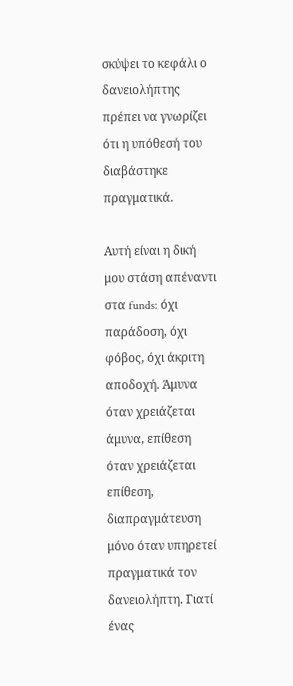σκύψει το κεφάλι ο δανειολήπτης πρέπει να γνωρίζει ότι η υπόθεσή του διαβάστηκε πραγματικά.

Αυτή είναι η δική μου στάση απέναντι στα funds: όχι παράδοση, όχι φόβος, όχι άκριτη αποδοχή. Άμυνα όταν χρειάζεται άμυνα, επίθεση όταν χρειάζεται επίθεση, διαπραγμάτευση μόνο όταν υπηρετεί πραγματικά τον δανειολήπτη. Γιατί ένας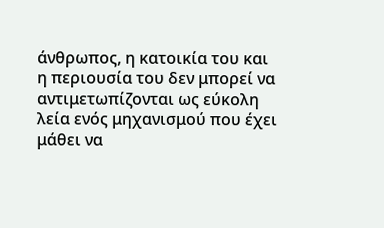άνθρωπος, η κατοικία του και η περιουσία του δεν μπορεί να αντιμετωπίζονται ως εύκολη λεία ενός μηχανισμού που έχει μάθει να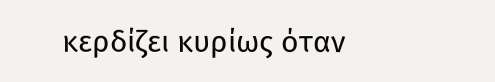κερδίζει κυρίως όταν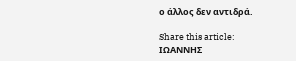ο άλλος δεν αντιδρά.

Share this article:
ΙΩΑΝΝΗΣ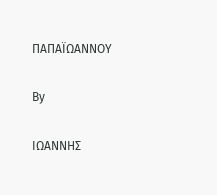ΠΑΠΑΪΩΑΝΝΟΥ

By

ΙΩΑΝΝΗΣ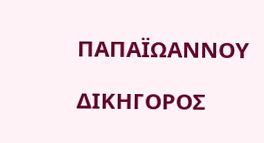ΠΑΠΑΪΩΑΝΝΟΥ

ΔΙΚΗΓΟΡΟΣ